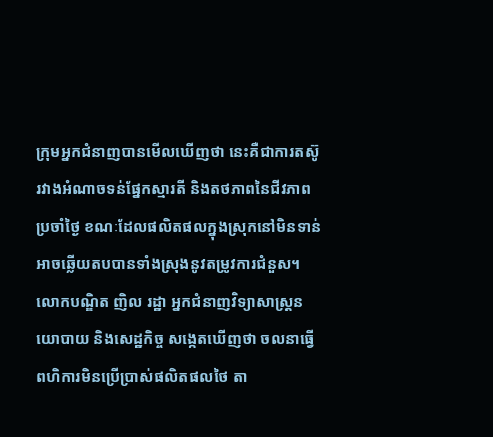ក្រុមអ្នកជំនាញបានមើលឃើញថា នេះគឺជាការតស៊ូរវាងអំណាចទន់ផ្នែកស្មារតី និងតថភាពនៃជីវភាពប្រចាំថ្ងៃ ខណៈដែលផលិតផលក្នុងស្រុកនៅមិនទាន់អាចឆ្លើយតបបានទាំងស្រុងនូវតម្រូវការជំនួស។
លោកបណ្ឌិត ញិល រដ្ឋា អ្នកជំនាញវិទ្យាសាស្ត្រនយោបាយ និងសេដ្ឋកិច្ច សង្កេតឃើញថា ចលនាធ្វើពហិការមិនប្រើប្រាស់ផលិតផលថៃ តា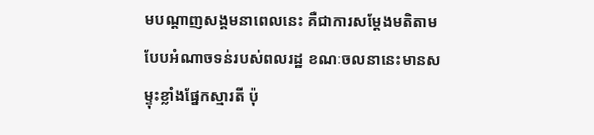មបណ្តាញសង្គមនាពេលនេះ គឺជាការសម្តែងមតិតាមបែបអំណាចទន់របស់ពលរដ្ឋ ខណៈចលនានេះមានសម្ទុះខ្លាំងផ្នែកស្មារតី ប៉ុ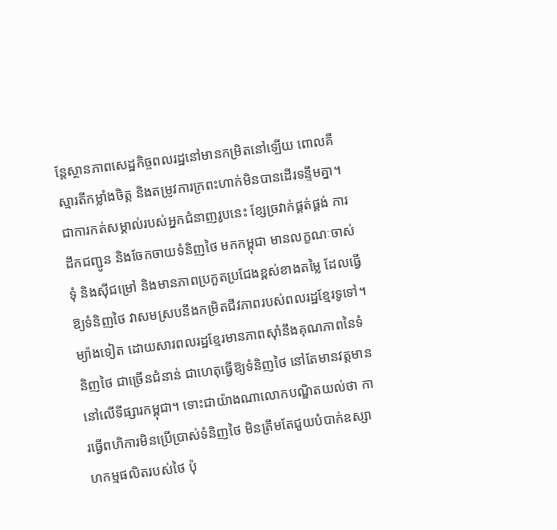ន្តែស្ថានភាពសេដ្ឋកិច្ចពលរដ្ឋនៅមានកម្រិតនៅឡើយ ពោលគឺស្មារតីកម្លាំងចិត្ត និងតម្រូវការក្រពះហាក់មិនបានដើរទន្ទឹមគ្នា។ ជាការកត់សម្គាល់របស់អ្នកជំនាញរូបនេះ ខ្សែច្រវាក់ផ្គត់ផ្គង់ ការដឹកជញ្ជូន និងចែកចាយទំនិញថៃ មកកម្ពុជា មានលក្ខណៈចាស់ទុំ និងស៊ីជម្រៅ និងមានភាពប្រកួតប្រជែងខ្ពស់ខាងតម្លៃ ដែលធ្វើឱ្យទំនិញថៃ វាសមស្របនឹងកម្រិតជីវភាពរបស់ពលរដ្ឋខ្មែរទូទៅ។ ម្យ៉ាងទៀត ដោយសារពលរដ្ឋខ្មែរមានភាពស៊ាំនឹងគុណភាពនៃទំនិញថៃ ជាច្រើនជំនាន់ ជាហេតុធ្វើឱ្យទំនិញថៃ នៅតែមានវត្តមាននៅលើទីផ្សារកម្ពុជា។ ទោះជាយ៉ាងណាលោកបណ្ឌិតយល់ថា ការធ្វើពហិការមិនប្រើប្រាស់ទំនិញថៃ មិនត្រឹមតែជួយបំបាក់ឧស្សាហកម្មផលិតរបស់ថៃ ប៉ុ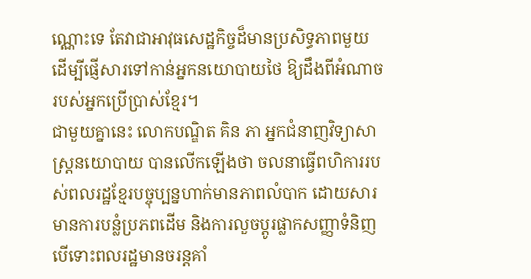ណ្ណោះទេ តែវាជាអាវុធសេដ្ឋកិច្ចដ៏មានប្រសិទ្ធភាពមួយ ដើម្បីផ្ញើសារទៅកាន់អ្នកនយោបាយថៃ ឱ្យដឹងពីអំណាចរបស់អ្នកប្រើប្រាស់ខ្មែរ។
ជាមួយគ្នានេះ លោកបណ្ឌិត គិន ភា អ្នកជំនាញវិទ្យាសាស្រ្តនយោបាយ បានលើកឡើងថា ចលនាធ្វើពហិការរបស់ពលរដ្ឋខ្មែរបច្ចុប្បន្នហាក់មានភាពលំបាក ដោយសារមានការបន្លំប្រភពដើម និងការលួចប្តូរផ្លាកសញ្ញាទំនិញ បើទោះពលរដ្ឋមានចរន្តគាំ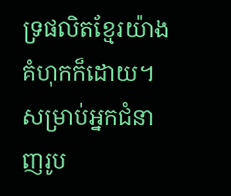ទ្រផលិតខ្មែរយ៉ាងគំហុកក៏ដោយ។ សម្រាប់អ្នកជំនាញរូប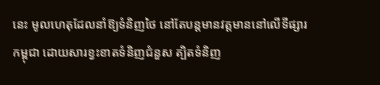នេះ មូលហេតុដែលនាំឱ្យទំនិញថៃ នៅតែបន្តមានវត្តមាននៅលើទីផ្សារកម្ពុជា ដោយសារខ្វះខាតទំនិញជំនួស ត្បិតទំនិញ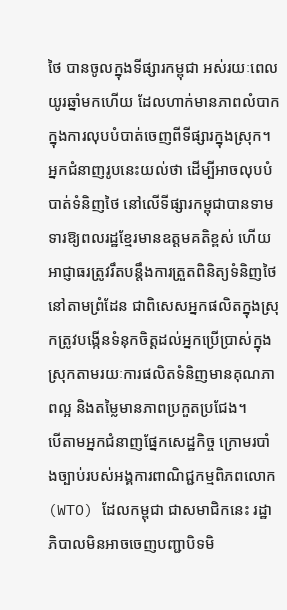ថៃ បានចូលក្នុងទីផ្សារកម្ពុជា អស់រយៈពេលយូរឆ្នាំមកហើយ ដែលហាក់មានភាពលំបាកក្នុងការលុបបំបាត់ចេញពីទីផ្សារក្នុងស្រុក។ អ្នកជំនាញរូបនេះយល់ថា ដើម្បីអាចលុបបំបាត់ទំនិញថៃ នៅលើទីផ្សារកម្ពុជាបានទាមទារឱ្យពលរដ្ឋខ្មែរមានឧត្តមគតិខ្ពស់ ហើយអាជ្ញាធរត្រូវរឹតបន្តឹងការត្រួតពិនិត្យទំនិញថៃ នៅតាមព្រំដែន ជាពិសេសអ្នកផលិតក្នុងស្រុកត្រូវបង្កើនទំនុកចិត្តដល់អ្នកប្រើប្រាស់ក្នុងស្រុកតាមរយៈការផលិតទំនិញមានគុណភាពល្អ និងតម្លៃមានភាពប្រកួតប្រជែង។
បើតាមអ្នកជំនាញផ្នែកសេដ្ឋកិច្ច ក្រោមរបាំងច្បាប់របស់អង្គការពាណិជ្ជកម្មពិភពលោក (WTO) ដែលកម្ពុជា ជាសមាជិកនេះ រដ្ឋាភិបាលមិនអាចចេញបញ្ជាបិទមិ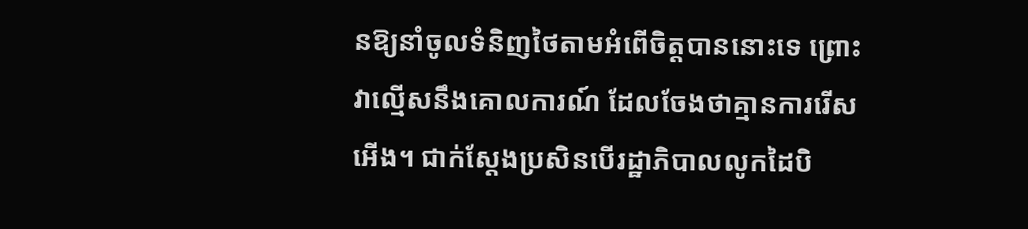នឱ្យនាំចូលទំនិញថៃតាមអំពើចិត្តបាននោះទេ ព្រោះវាល្មើសនឹងគោលការណ៍ ដែលចែងថាគ្មានការរើសអើង។ ជាក់ស្ដែងប្រសិនបើរដ្ឋាភិបាលលូកដៃបិ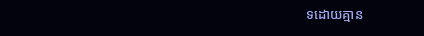ទដោយគ្មាន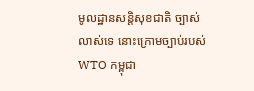មូលដ្ឋានសន្តិសុខជាតិ ច្បាស់លាស់ទេ នោះក្រោមច្បាប់របស់ WTO កម្ពុជា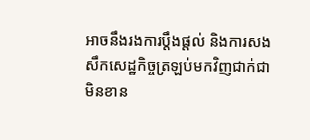អាចនឹងរងការប្តឹងផ្តល់ និងការសងសឹកសេដ្ឋកិច្ចត្រឡប់មកវិញជាក់ជាមិនខាន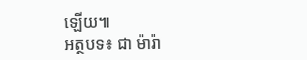ឡើយ៕
អត្ថបទ៖ ជា ម៉ារ៉ា